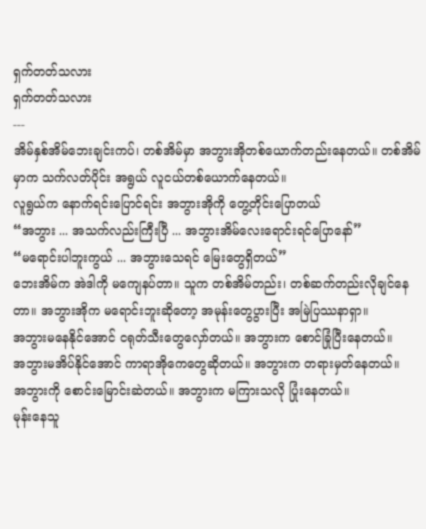ရှက်တတ်သလား
ရှက်တတ်သလား
---
အိမ်နှစ်အိမ်ဘေးချင်းကပ်၊ တစ်အိမ်မှာ အဘွားအိုတစ်ယောက်တည်းနေတယ်။ တစ်အိမ်မှာက သက်လတ်ပိုင်း အရွယ် လူငယ်တစ်ယောက်နေတယ်။
လူရွယ်က နောက်ရင်းပြောင်ရင်း အဘွားအိုကို တွေ့တိုင်းပြောတယ်
“အဘွား ... အသက်လည်းကြီးပြီ ... အဘွားအိမ်လေးရောင်းရင်ပြောနော်”
“မရောင်းပါဘူးကွယ် ... အဘွားသေရင် မြေးတွေရှိတယ်”
ဘေးအိမ်က အဲဒါကို မကျေနပ်တာ။ သူက တစ်အိမ်တည်း၊ တစ်ဆက်တည်းလိုချင်နေတာ။ အဘွားအိုက မရောင်းဘူးဆိုတော့ အမုန်းတွေပွားပြီး အမြဲပြဿနာရှာ။
အဘွားမနေနိုင်အောင် ငရုတ်သီးတွေလှော်တယ်။ အဘွားက စောင်ခြုံပြီးနေတယ်။
အဘွားမအိပ်နိုင်အောင် ကာရာအိုကေတွေဆိုတယ်။ အဘွားက တရားမှတ်နေတယ်။
အဘွားကို စောင်းမြောင်းဆဲတယ်။ အဘွားက မကြားသလို ပြုံးနေတယ်။
မုန်းနေသူ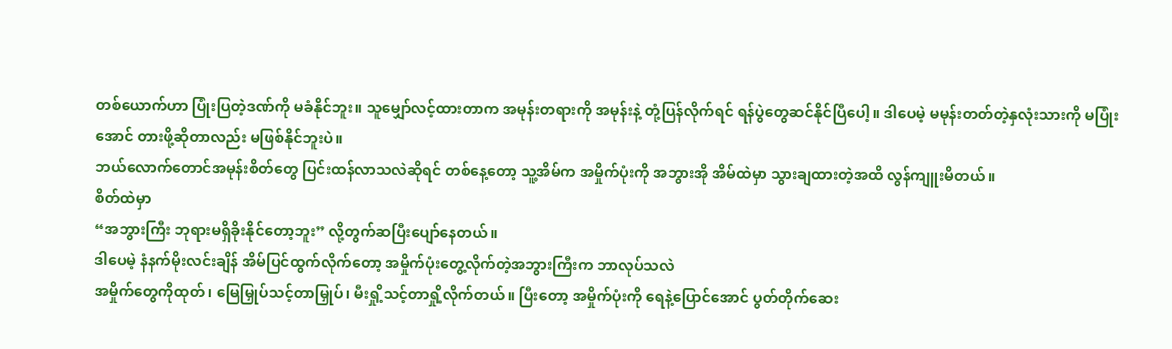တစ်ယောက်ဟာ ပြုံးပြတဲ့ဒဏ်ကို မခံနိုင်ဘူး။ သူမျှော်လင့်ထားတာက အမုန်းတရားကို အမုန်းနဲ့ တုံ့ပြန်လိုက်ရင် ရန်ပွဲတွေဆင်နိုင်ပြီပေါ့။ ဒါပေမဲ့ မမုန်းတတ်တဲ့နှလုံးသားကို မပြုံးအောင် တားဖို့ဆိုတာလည်း မဖြစ်နိုင်ဘူးပဲ။
ဘယ်လောက်တောင်အမုန်းစိတ်တွေ ပြင်းထန်လာသလဲဆိုရင် တစ်နေ့တော့ သူ့အိမ်က အမှိုက်ပုံးကို အဘွားအို အိမ်ထဲမှာ သွားချထားတဲ့အထိ လွန်ကျူးမိတယ်။
စိတ်ထဲမှာ
“အဘွားကြီး ဘုရားမရှိခိုးနိုင်တော့ဘူး” လို့တွက်ဆပြီးပျော်နေတယ်။
ဒါပေမဲ့ နံနက်မိုးလင်းချိန် အိမ်ပြင်ထွက်လိုက်တော့ အမှိုက်ပုံးတွေ့လိုက်တဲ့အဘွားကြီးက ဘာလုပ်သလဲ
အမှိုက်တွေကိုထုတ်၊ မြေမြှုပ်သင့်တာမြှုပ်၊ မီးရှို့သင့်တာရှို့လိုက်တယ်။ ပြီးတော့ အမှိုက်ပုံးကို ရေနဲ့ပြောင်အောင် ပွတ်တိုက်ဆေး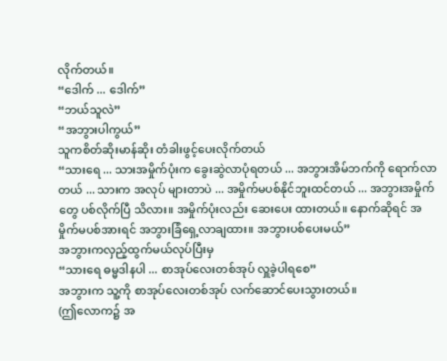လိုက်တယ်။
“ဒေါက် ... ဒေါက်”
“ဘယ်သူလဲ”
“အဘွားပါကွယ်”
သူကစိတ်ဆိုးမာန်ဆိုး တံခါးဖွင့်ပေးလိုက်တယ်
“သားရေ ... သားအမှိုက်ပုံးက ခွေးဆွဲလာပုံရတယ် ... အဘွားအိမ်ဘက်ကို ရောက်လာတယ် ... သားက အလုပ် များတာပဲ ... အမှိုက်မပစ်နိုင်ဘူးထင်တယ် ... အဘွားအမှိုက်တွေ ပစ်လိုက်ပြီ သိလား။ အမှိုက်ပုံးလည်း ဆေးပေး ထားတယ်။ နောက်ဆိုရင် အမှိုက်မပစ်အားရင် အဘွားခြံရှေ့လာချထား။ အဘွားပစ်ပေးမယ်”
အဘွားကလှည့်ထွက်မယ်လုပ်ပြီးမှ
“သားရေ ဓမ္မဒါနပါ ... စာအုပ်လေးတစ်အုပ် လှူခဲ့ပါရစေ”
အဘွားက သူ့ကို စာအုပ်လေးတစ်အုပ် လက်ဆောင်ပေးသွားတယ်။
(ဤလောက၌ အ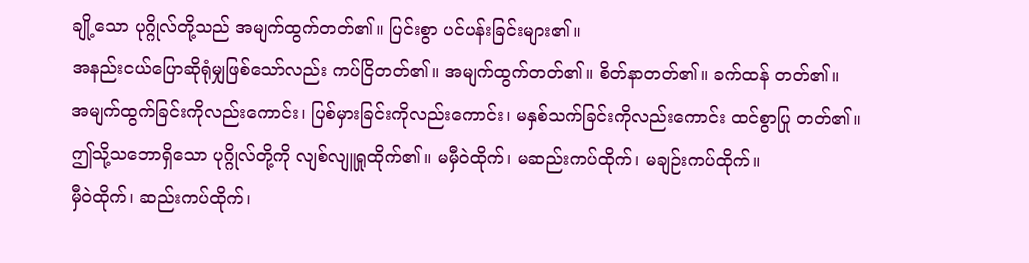ချို့သော ပုဂ္ဂိုလ်တို့သည် အမျက်ထွက်တတ်၏။ ပြင်းစွာ ပင်ပန်းခြင်းများ၏။
အနည်းငယ်ပြောဆိုရုံမျှဖြစ်သော်လည်း ကပ်ငြိတတ်၏။ အမျက်ထွက်တတ်၏။ စိတ်နာတတ်၏။ ခက်ထန် တတ်၏။
အမျက်ထွက်ခြင်းကိုလည်းကောင်း၊ ပြစ်မှားခြင်းကိုလည်းကောင်း၊ မနှစ်သက်ခြင်းကိုလည်းကောင်း ထင်စွာပြု တတ်၏။
ဤသို့သဘောရှိသော ပုဂ္ဂိုလ်တို့ကို လျစ်လျူရှုထိုက်၏။ မမှီဝဲထိုက်၊ မဆည်းကပ်ထိုက်၊ မချဉ်းကပ်ထိုက်။
မှီဝဲထိုက်၊ ဆည်းကပ်ထိုက်၊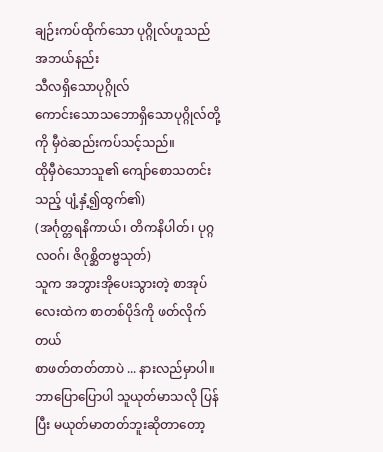ချဉ်းကပ်ထိုက်သော ပုဂ္ဂိုလ်ဟူသည် အဘယ်နည်း
သီလရှိသောပုဂ္ဂိုလ်
ကောင်းသောသဘောရှိသောပုဂ္ဂိုလ်တို့ကို မှီဝဲဆည်းကပ်သင့်သည်။
ထိုမှီဝဲသောသူ၏ ကျော်စောသတင်းသည့် ပျံ့နှံ့၍ထွက်၏)
(အင်္ဂုတ္တရနိကာယ်၊ တိကနိပါတ်၊ ပုဂ္ဂလဝဂ်၊ ဇိဂုစ္ဆိတဗ္ဗသုတ်)
သူက အဘွားအိုပေးသွားတဲ့ စာအုပ်လေးထဲက စာတစ်ပိုဒ်ကို ဖတ်လိုက်တယ်
စာဖတ်တတ်တာပဲ ... နားလည်မှာပါ။
ဘာပြောပြောပါ သူယုတ်မာသလို ပြန်ပြီး မယုတ်မာတတ်ဘူးဆိုတာတော့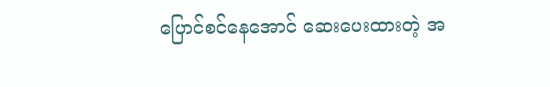ပြောင်စင်နေအောင် ဆေးပေးထားတဲ့ အ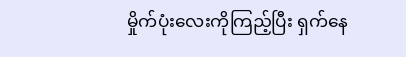မှိုက်ပုံးလေးကိုကြည့်ပြီး ရှက်နေ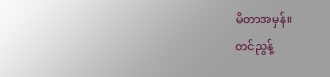မိတာအမှန်။
တင်ညွန့်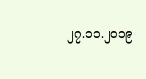၂၇.၁၁.၂၀၁၉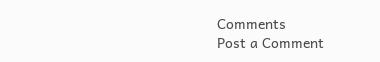Comments
Post a Comment